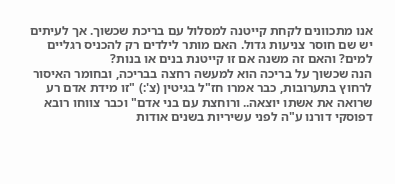אנו מתכוונים לקחת קייטנה למסלול עם בריכת שכשוך. אך לעיתים יש שם חוסר צניעות גדול. האם מותר לילדים רק להכניס רגליים למים? והאם זה משנה אם זו קייטנת בנים או בנות?
הנה שכשוך על בריכה הוא למעשה רחצה בבריכה, ובחומר האיסור לרחוץ בתערובות, כבר אמרו חז"ל בגיטין (צ':) "זו מידת אדם רע שרואה את אשתו יוצאה.. ורוחצת עם בני אדם" וכבר צווחו רובא דפוסקי דורנו ע"ה לפני עשיריות בשנים אודות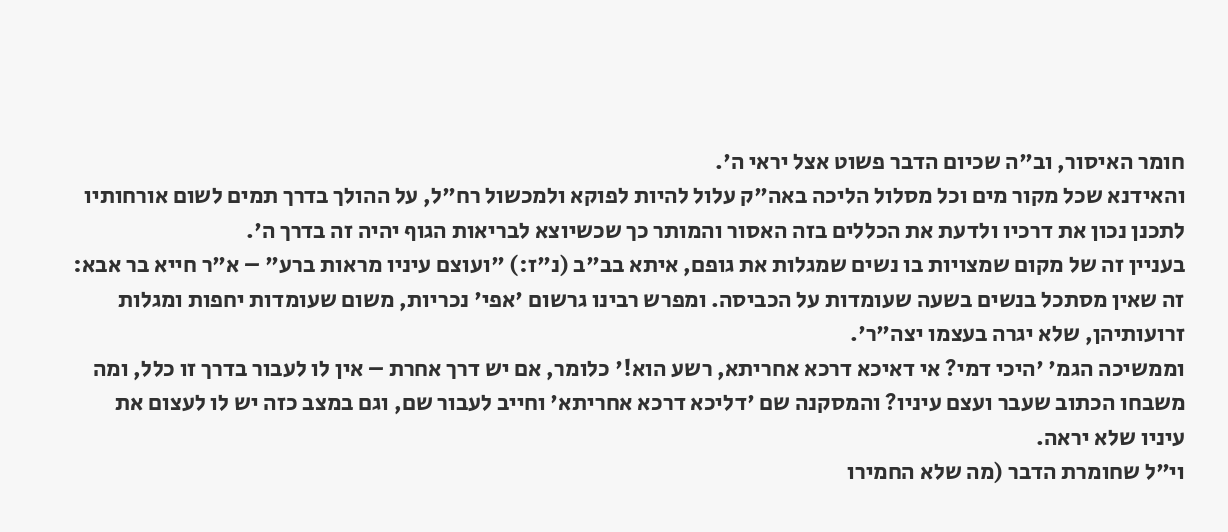חומר האיסור, וב"ה שכיום הדבר פשוט אצל יראי ה'.
והאידנא שכל מקור מים וכל מסלול הליכה באה"ק עלול להיות לפוקא ולמכשול רח"ל, על ההולך בדרך תמים לשום אורחותיו לתכנן נכון את דרכיו ולדעת את הכללים בזה האסור והמותר כך שכשיוצא לבריאות הגוף יהיה זה בדרך ה'.
בעניין זה של מקום שמצויות בו נשים שמגלות את גופם, איתא בב"ב (נ"ז:) "ועוצם עיניו מראות ברע" – א"ר חייא בר אבא: זה שאין מסתכל בנשים בשעה שעומדות על הכביסה. ומפרש רבינו גרשום 'אפי' נכריות, משום שעומדות יחפות ומגלות זרועותיהן, שלא יגרה בעצמו יצה"ר'.
וממשיכה הגמ' 'היכי דמי? אי דאיכא דרכא אחריתא, רשע הוא!' כלומר, אם יש דרך אחרת – אין לו לעבור בדרך זו כלל, ומה משבחו הכתוב שעבר ועצם עיניו? והמסקנה שם 'דליכא דרכא אחריתא' וחייב לעבור שם, וגם במצב כזה יש לו לעצום את עיניו שלא יראה.
וי"ל שחומרת הדבר (מה שלא החמירו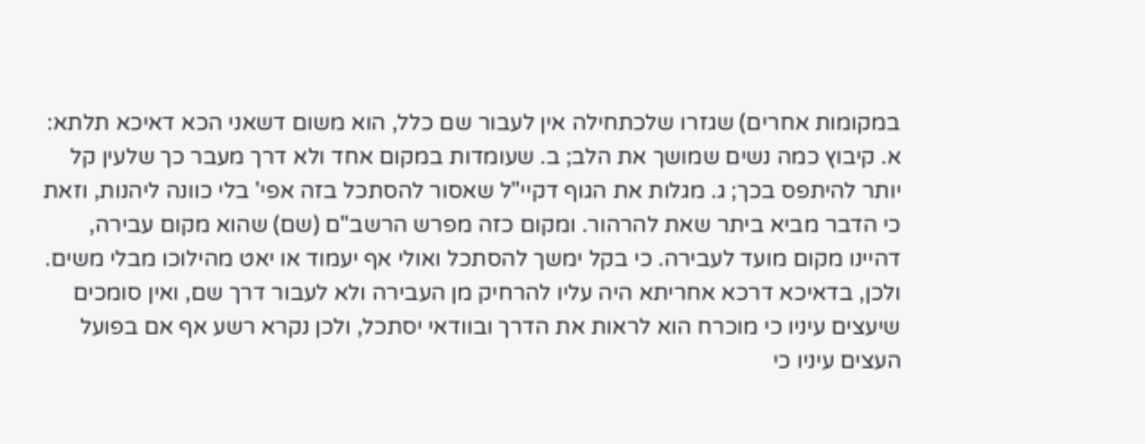במקומות אחרים) שגזרו שלכתחילה אין לעבור שם כלל, הוא משום דשאני הכא דאיכא תלתא: א. קיבוץ כמה נשים שמושך את הלב; ב. שעומדות במקום אחד ולא דרך מעבר כך שלעין קל יותר להיתפס בכך; ג. מגלות את הגוף דקיי"ל שאסור להסתכל בזה אפי' בלי כוונה ליהנות, וזאת כי הדבר מביא ביתר שאת להרהור. ומקום כזה מפרש הרשב"ם (שם) שהוא מקום עבירה, דהיינו מקום מועד לעבירה. כי בקל ימשך להסתכל ואולי אף יעמוד או יאט מהילוכו מבלי משים.
ולכן, בדאיכא דרכא אחריתא היה עליו להרחיק מן העבירה ולא לעבור דרך שם, ואין סומכים שיעצים עיניו כי מוכרח הוא לראות את הדרך ובוודאי יסתכל, ולכן נקרא רשע אף אם בפועל העצים עיניו כי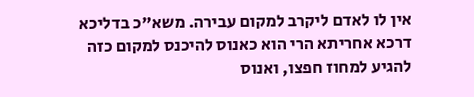אין לו לאדם ליקרב למקום עבירה. משא"כ בדליכא דרכא אחריתא הרי הוא כאנוס להיכנס למקום כזה להגיע למחוז חפצו, ואנוס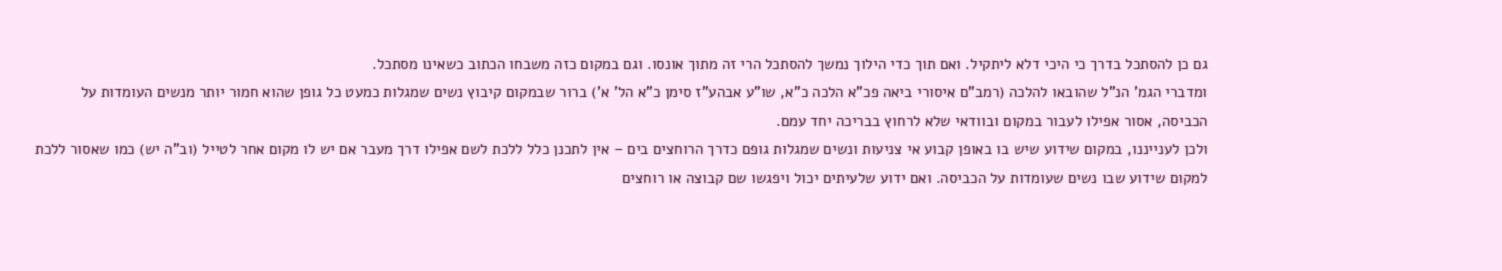גם כן להסתכל בדרך כי היכי דלא ליתקיל. ואם תוך כדי הילוך נמשך להסתכל הרי זה מתוך אונסו. וגם במקום כזה משבחו הכתוב כשאינו מסתכל.
ומדברי הגמ' הנ"ל שהובאו להלכה (רמב"ם איסורי ביאה פכ"א הלכה כ"א, שו"ע אבהע"ז סימן כ"א הל' א') ברור שבמקום קיבוץ נשים שמגלות כמעט כל גופן שהוא חמור יותר מנשים העומדות על הכביסה, אסור אפילו לעבור במקום ובוודאי שלא לרחוץ בבריכה יחד עמם.
ולכן לענייננו, במקום שידוע שיש בו באופן קבוע אי צניעות ונשים שמגלות גופם כדרך הרוחצים בים – אין לתכנן כלל ללכת לשם אפילו דרך מעבר אם יש לו מקום אחר לטייל (וב"ה יש) כמו שאסור ללכת למקום שידוע שבו נשים שעומדות על הכביסה. ואם ידוע שלעיתים יכול ויפגשו שם קבוצה או רוחצים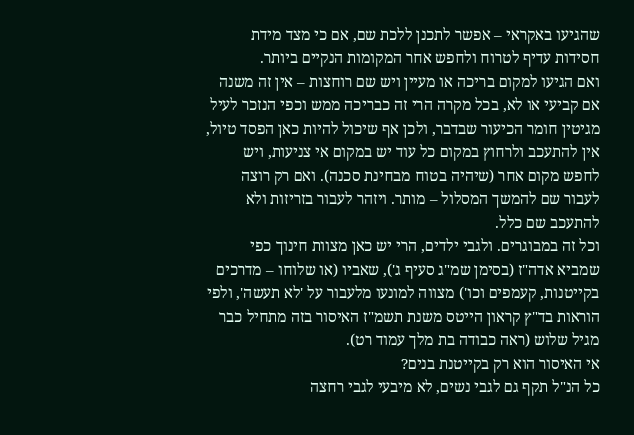שהגיעו באקראי – אפשר לתכנן ללכת שם, אם כי מצד מידת חסידות עדיף לטרוח ולחפש אחר המקומות הנקיים ביותר.
ואם הגיעו למקום בריכה או מעיין ויש שם רוחצות – אין זה משנה אם קביעי או לא, בכל מקרה הרי זה כבריכה ממש וכפי הנזכר לעיל מגיטין חומר הכיעור שבדבר, ולכן אף שיכול להיות כאן הפסד טיול, אין להתעכב ולרחוץ במקום כל עוד יש במקום אי צניעות, ויש לחפש מקום אחר (שיהיה בטוח מבחינת סכנה). ואם רק רוצה לעבור שם להמשך המסלול – מותר. ויזהר לעבור בזריזות ולא להתעכב שם כלל.
וכל זה במבוגרים. ולגבי ילדים, הרי יש כאן מצוות חינוך כפי שמביא אדה"ז (בסימן שמ"ג סעיף ג'), שאביו (או שלוחו – מדרכים בקייטנות, קעמפים וכו') מצווה למונעו מלעבור על 'לא תעשה', ולפי הוראות בד"ץ קראון הייטס משנת תשמ"ז האיסור בזה מתחיל כבר מגיל שלוש (ראה כבודה בת מלך עמוד רט).
אי האיסור הוא רק בקייטנת בנים?
כל הנ"ל תקף גם לגבי נשים, לא מיבעי לגבי רחצה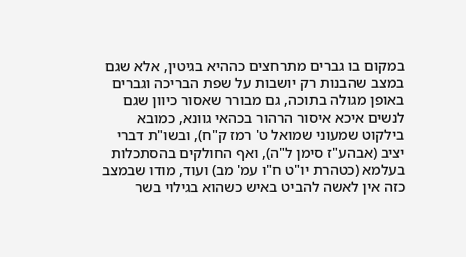במקום בו גברים מתרחצים כההיא בגיטין, אלא שגם במצב שהבנות רק יושבות על שפת הבריכה וגברים באופן מגולה בתוכה, גם מבורר שאסור כיוון שגם לנשים איכא איסור הרהור בכהאי גוונא, כמובא בילקוט שמעוני שמואל ט' רמז ק"ח), ובשו"ת דברי יציב (אבהע"ז סימן ל"ה), ואף החולקים בהסתכלות בעלמא (כטהרת יו"ט ח"ו עמ' מב) ועוד, מודו שבמצב כזה אין לאשה להביט באיש כשהוא בגילוי בשר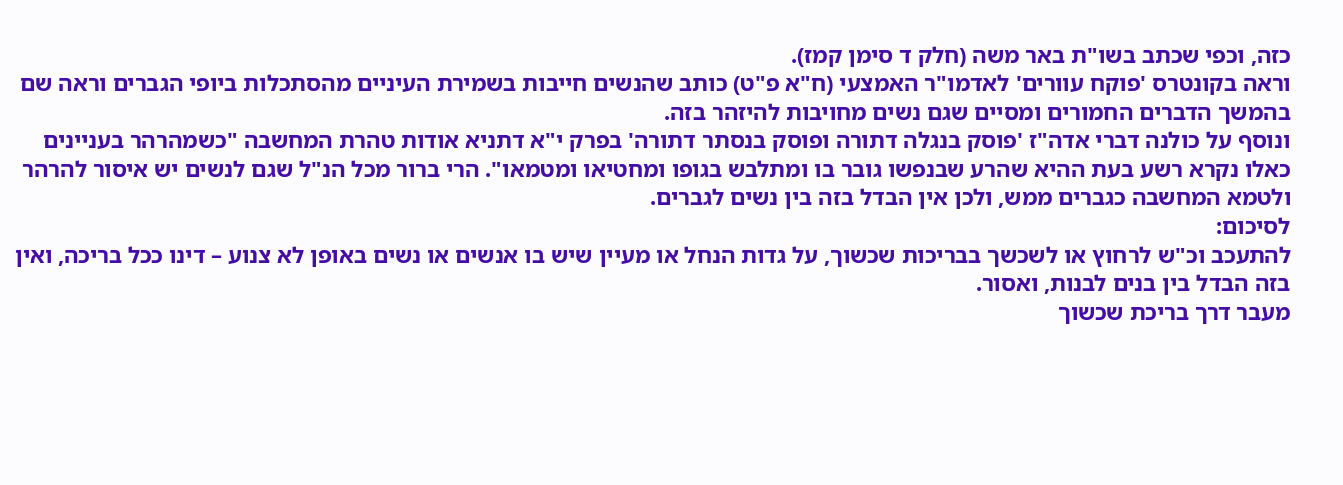כזה, וכפי שכתב בשו"ת באר משה (חלק ד סימן קמז).
וראה בקונטרס 'פוקח עוורים' לאדמו"ר האמצעי (ח"א פ"ט) כותב שהנשים חייבות בשמירת העיניים מהסתכלות ביופי הגברים וראה שם בהמשך הדברים החמורים ומסיים שגם נשים מחויבות להיזהר בזה.
ונוסף על כולנה דברי אדה"ז 'פוסק בנגלה דתורה ופוסק בנסתר דתורה' בפרק י"א דתניא אודות טהרת המחשבה "כשמהרהר בעניינים כאלו נקרא רשע בעת ההיא שהרע שבנפשו גובר בו ומתלבש בגופו ומחטיאו ומטמאו". הרי ברור מכל הנ"ל שגם לנשים יש איסור להרהר ולטמא המחשבה כגברים ממש, ולכן אין הבדל בזה בין נשים לגברים.
לסיכום:
להתעכב וכ"ש לרחוץ או לשכשך בבריכות שכשוך, על גדות הנחל או מעיין שיש בו אנשים או נשים באופן לא צנוע – דינו ככל בריכה, ואין בזה הבדל בין בנים לבנות, ואסור.
מעבר דרך בריכת שכשוך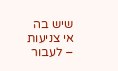שיש בה אי צניעות – לעבור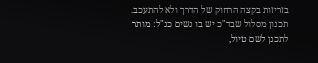בזריזות בקצה הרחוק של הדרך ולא להתעכב.
תכנון מסלול שבד"כ יש בו נשים כנ"ל: מותר לתכנן לשם טיול,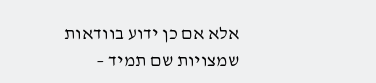אלא אם כן ידוע בוודאות שמצויות שם תמיד –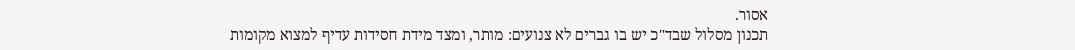אסור.
תכנון מסלול שבד"כ יש בו גברים לא צנועים: מותר, ומצד מידת חסידות עדיף למצוא מקומות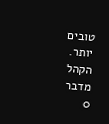טובים יותר.
הקהל מדבר
0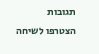תגובות
הצטרפו לשיחה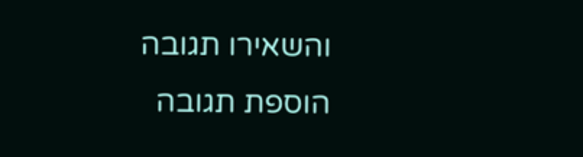והשאירו תגובה
הוספת תגובה